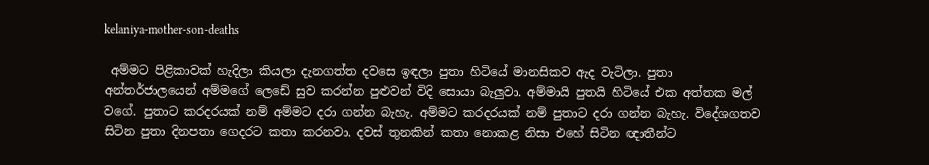kelaniya-mother-son-deaths

 අම්මට පිළිකාවක් හැදිලා කියලා දැනගත්ත දවසෙ ඉඳලා පුතා හිටියේ මානසිකව ඇද වැටිලා. පුතා අන්තර්ජාලයෙන් අම්මගේ ලෙඩේ සුව කරන්න පුළුවන් විදි සොයා බැලුවා. අම්මායි පුතයි හිටියේ එක අත්තක මල් වගේ. පුතාට කරදරයක් නම් අම්මට දරා ගන්න බැහැ. අම්මට කරදරයක් නම් පුතාට දරා ගන්න බැහැ. විදේශගතව සිටින පුතා දිනපතා ගෙදරට කතා කරනවා. දවස් තුනකින් කතා නොකළ නිසා එහේ සිටින ඥාතීන්ට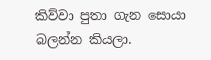කිව්වා පුතා ගැන සොයා බලන්න කියලා.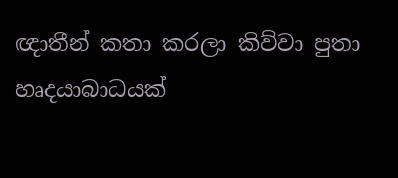ඥාතීන් කතා කරලා කිව්වා පුතා හෘදයාබාධයක්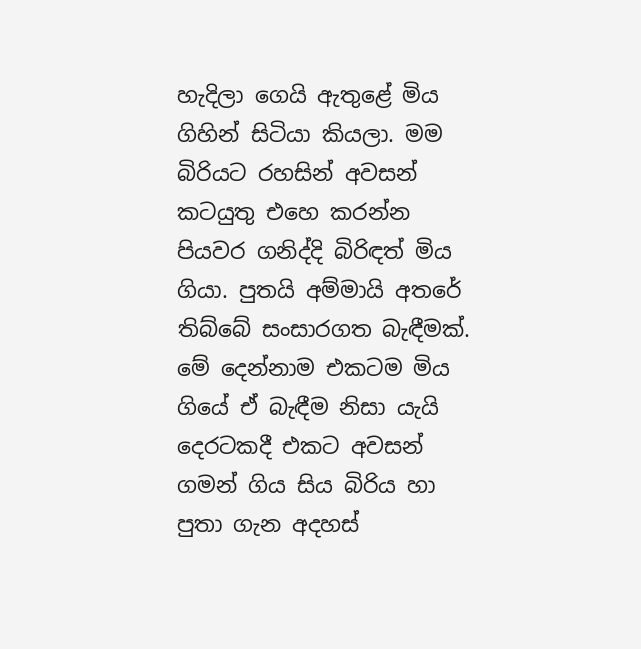හැදිලා ගෙයි ඇතුළේ මිය ගිහින් සිටියා කියලා. මම බිරියට රහසින් අවසන් කටයුතු එහෙ කරන්න පියවර ගනිද්දි බිරිඳත් මිය ගියා. පුතයි අම්මායි අතරේ තිබ්බේ සංසාරගත බැඳීමක්. මේ දෙන්නාම එකටම මිය ගියේ ඒ බැඳීම නිසා යැයි දෙරටකදී එකට අවසන් ගමන් ගිය සිය බිරිය හා පුතා ගැන අදහස්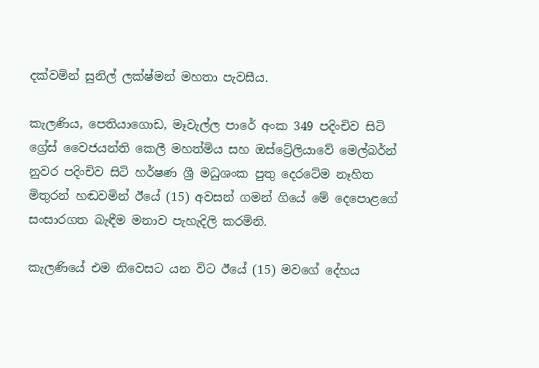දක්වමින් සුනිල් ලක්ෂ්මන් මහතා පැවසීය.

කැලණිය, පෙතියාගොඩ, මෑවැල්ල පාරේ අංක 349 පදිංචිව සිටි ග්‍රේස් වෛජයන්ති කෙලී මහත්මිය සහ ඔස්ට්‍රේලියාවේ මෙල්බර්න් නුවර පදිංචිව සිටි හර්ෂණ ශ්‍රී මධුශංක පුතු දෙරටේම නෑහිත මිතුරන් හඬවමින් ඊයේ (15) අවසන් ගමන් ගියේ මේ දෙපොළගේ සංසාරගත බැඳීම මනාව පැහැදිලි කරමිනි.

කැලණියේ එම නිවෙසට යන විට ඊයේ (15) මවගේ දේහය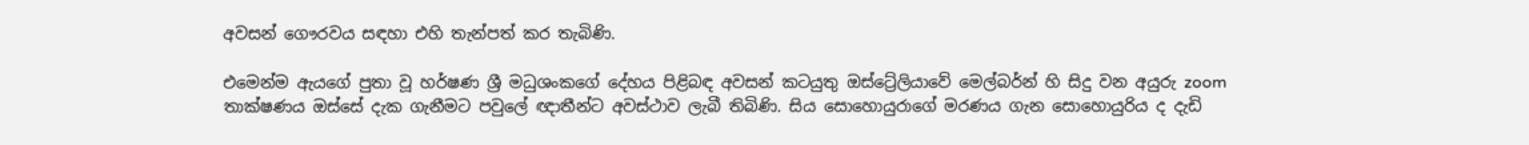අවසන් ගෞරවය සඳහා එහි තැන්පත් කර තැබිණි.

එමෙන්ම ඇයගේ පුතා වූ හර්ෂණ ශ්‍රී මධුශංකගේ දේහය පිළිබඳ අවසන් කටයුතු ඔස්ට්‍රේලියාවේ මෙල්බර්න් හි සිදු වන අයුරු zoom තාක්ෂණය ඔස්සේ දැක ගැනීමට පවුලේ ඥාතීන්ට අවස්ථාව ලැබී තිබිණි. සිය සොහොයුරාගේ මරණය ගැන සොහොයුරිය ද දැඩි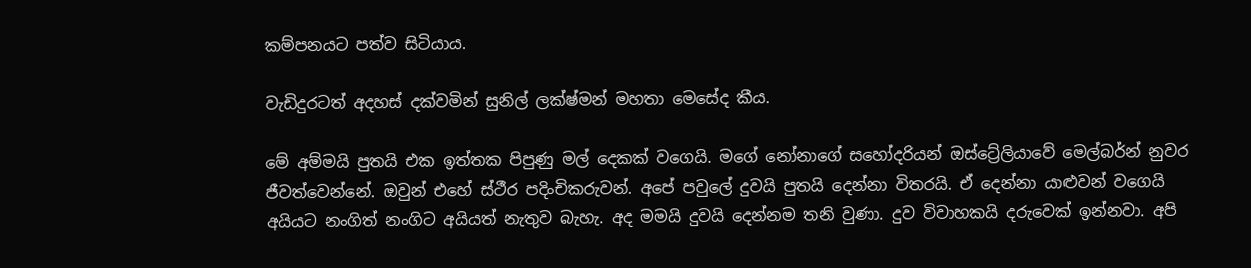කම්පනයට පත්ව සිටියාය.

වැඩිදුරටත් අදහස් දක්වමින් සුනිල් ලක්ෂ්මන් මහතා මෙසේද කීය.

මේ අම්මයි පුතයි එක ඉත්තක පිපුණු මල් දෙකක් වගෙයි. මගේ නෝනාගේ සහෝදරියන් ඔස්ට්‍රේලියාවේ මෙල්බර්න් නුවර ජීවත්වෙන්නේ. ඔවුන් එහේ ස්ථීර පදිංචිකරුවන්. අපේ පවුලේ දුවයි පුතයි දෙන්නා විතරයි. ඒ දෙන්නා යාළුවන් වගෙයි අයියට නංගිත් නංගිට අයියත් නැතුව බැහැ. අද මමයි දුවයි දෙන්නම තනි වුණා. දුව විවාහකයි දරුවෙක් ඉන්නවා. අපි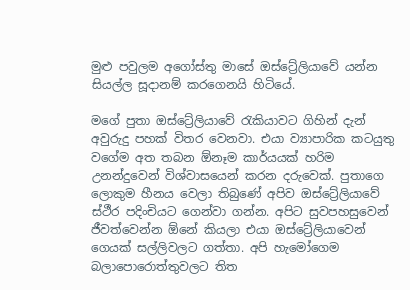මුළු පවුලම අගෝස්තු මාසේ ඔස්ට්‍රේලියාවේ යන්න සියල්ල සූදානම් කරගෙනයි හිටියේ.

මගේ පුතා ඔස්ට්‍රේලියාවේ රැකියාවට ගිහින් දැන් අවුරුදු පහක් විතර වෙනවා. එයා ව්‍යාපාරික කටයුතු වගේම අත තබන ඕනෑම කාර්යයක් හරිම උනන්දුවෙන් විශ්වාසයෙන් කරන දරුවෙක්. පුතාගෙ ලොකුම හීනය වෙලා තිබුණේ අපිව ඔස්ට්‍රේලියාවේ ස්ථීර පදිංචියට ගෙන්වා ගන්න. අපිට සුවපහසුවෙන් ජීවත්වෙන්න ඕනේ කියලා එයා ඔස්ට්‍රේලියාවෙන් ගෙයක් සල්ලිවලට ගත්තා. අපි හැමෝගෙම බලාපොරොත්තුවලට තිත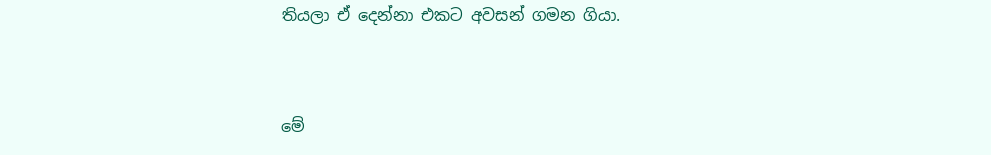තියලා ඒ දෙන්නා එකට අවසන් ගමන ගියා.



මේ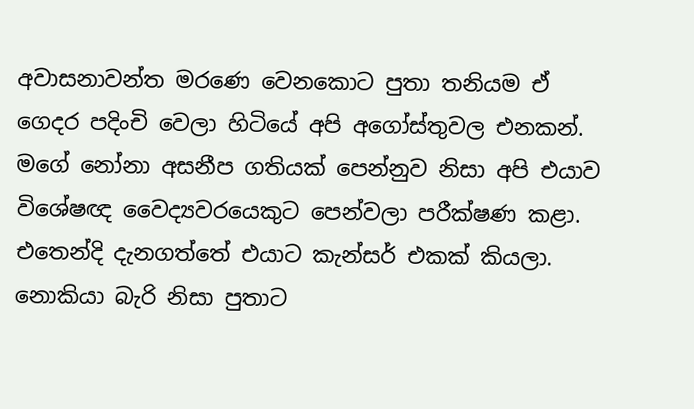අවාසනාවන්ත මරණෙ වෙනකොට පුතා තනියම ඒ ගෙදර පදිංචි වෙලා හිටියේ අපි අගෝස්තුවල එනකන්. මගේ නෝනා අසනීප ගතියක් පෙන්නුව නිසා අපි එයාව විශේෂඥ වෛද්‍යවරයෙකුට පෙන්වලා පරීක්ෂණ කළා. එතෙන්දි දැනගත්තේ එයාට කැන්සර් එකක් කියලා. නොකියා බැරි නිසා පුතාට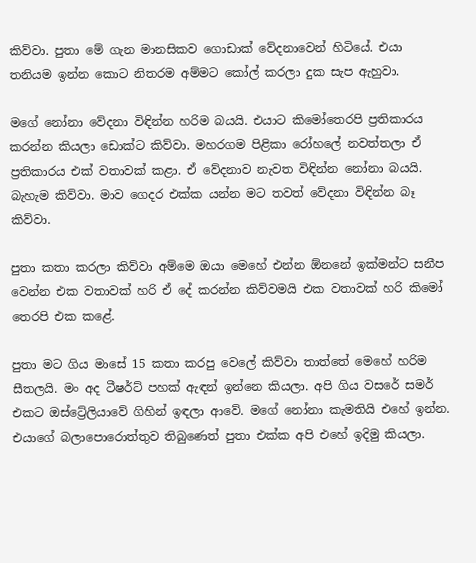කිව්වා. පුතා මේ ගැන මානසිකව ගොඩාක් වේදනාවෙන් හිටියේ. එයා තනියම ඉන්න කොට නිතරම අම්මට කෝල් කරලා දුක සැප ඇහුවා.

මගේ නෝනා වේදනා විඳින්න හරිම බයයි. එයාට කිමෝතෙරපි ප්‍රතිකාරය කරන්න කියලා ඩොක්ට කිව්වා. මහරගම පිළිකා රෝහලේ නවත්තලා ඒ ප්‍ර‍තිකාරය එක් වතාවක් කළා. ඒ වේදනාව නැවත විඳින්න නෝනා බයයි. බැහැම කිව්වා. මාව ගෙදර එක්ක යන්න මට තවත් වේදනා විඳින්න බෑ කිව්වා.

පුතා කතා කරලා කිව්වා අම්මෙ ඔයා මෙහේ එන්න ඕනනේ ඉක්මන්ට සනීප වෙන්න එක වතාවක් හරි ඒ දේ කරන්න කිව්වමයි එක වතාවක් හරි කිමෝ තෙරපි එක කළේ.

පුතා මට ගිය මාසේ 15 කතා කරපු වෙලේ කිව්වා තාත්තේ මෙහේ හරිම සීතලයි. මං අද ටීෂර්ට් පහක් ඇඳන් ඉන්නෙ කියලා. අපි ගිය වසරේ සමර් එකට ඔස්ට්‍රේලියාවේ ගිහින් ඉඳලා ආවේ. මගේ නෝනා කැමතියි එහේ ඉන්න. එයාගේ බලාපොරොත්තුව තිබුණෙත් පුතා එක්ක අපි එහේ ඉදිමු කියලා.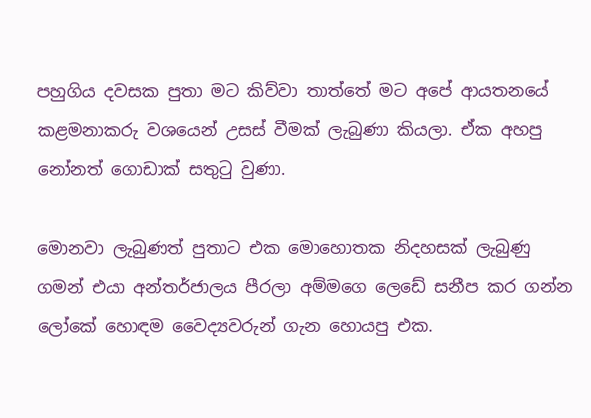පහුගිය දවසක පුතා මට කිව්වා තාත්තේ මට අපේ ආයතනයේ කළමනාකරු වශයෙන් උසස් වීමක් ලැබුණා කියලා. ඒක අහපු නෝනත් ගොඩාක් සතුටු වුණා.

මොනවා ලැබුණත් පුතාට එක මොහොතක නිදහසක් ලැබුණු ගමන් එයා අන්තර්ජාලය පීරලා අම්මගෙ ලෙඩේ සනීප කර ගන්න ලෝකේ හොඳම වෛද්‍යවරුන් ගැන හොයපු එක.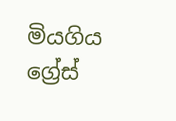මියගිය ග්‍රේස්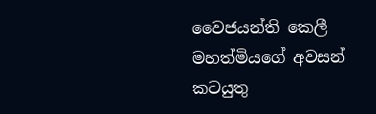වෛජයන්ති කෙලී මහත්මියගේ අවසන් කටයුතු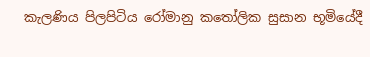කැලණිය පිලපිටිය රෝමානු කතෝලික සුසාන භූමියේදී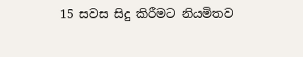15 සවස සිදු කිරීමට නියමිතව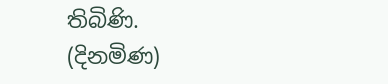තිබිණි.
(දිනමිණ)